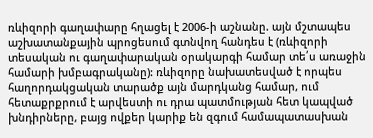ռևիզորի գաղափարը հղացել է 2006-ի աշնանը. այն մշտապես աշխատանքային պրոցեսում գտնվող հանդես է (ռևիզորի տեսական ու գաղափարական օրակարգի համար տե՛ս առաջին համարի խմբագրականը): ռևիզորը նախատեսված է որպես հաղորդակցական տարածք այն մարդկանց համար, ում հետաքրքրում է արվեստի ու դրա պատմության հետ կապված խնդիրները, բայց ովքեր կարիք են զգում համապատասխան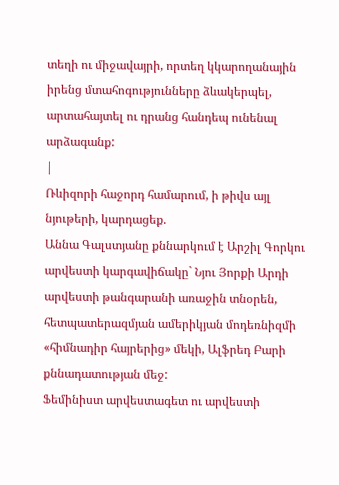տեղի ու միջավայրի, որտեղ կկարողանային իրենց մտահոգությունները ձևակերպել, արտահայտել ու դրանց հանդեպ ունենալ արձագանք:
|
Ռևիզորի հաջորդ համարում, ի թիվս այլ նյութերի, կարդացեք.
Աննա Գալստյանը քննարկում է Արշիլ Գորկու արվեստի կարգավիճակը` Նյու Յորքի Արդի արվեստի թանգարանի առաջին տնօրեն, հետպատերազմյան ամերիկյան մոդեռնիզմի «հիմնադիր հայրերից» մեկի, Ալֆրեդ Բարի քննադատության մեջ:
Ֆեմինիստ արվեստագետ ու արվեստի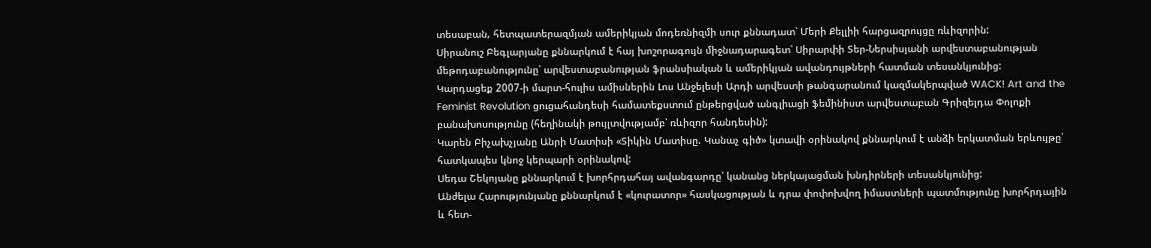տեսաբան, հետպատերազմյան ամերիկյան մոդեռնիզմի սուր քննադատ՝ Մերի Քելլիի հարցազրույցը ռևիզորին:
Սիրանուշ Բեգլարյանը քննարկում է հայ խոշորագույն միջնադարագետ՝ Սիրարփի Տեր-Ներսիսյանի արվեստաբանության մեթոդաբանությունը՝ արվեստաբանության ֆրանսիական և ամերիկյան ավանդույթների հատման տեսանկյունից:
Կարդացեք 2007-ի մարտ-հուլիս ամիսներին Լոս Անջելեսի Արդի արվեստի թանգարանում կազմակերպված WACK! Art and the Feminist Revolution ցուցահանդեսի համատեքստում ընթերցված անգլիացի ֆեմինիստ արվեստաբան Գրիզելդա Փոլոքի բանախոսությունը (հեղինակի թույլտվությամբ՝ ռևիզոր հանդեսին):
Կարեն Բիչախչյանը Անրի Մատիսի «Տիկին Մատիսը. Կանաչ գիծ» կտավի օրինակով քննարկում է անձի երկատման երևույթը՝ հատկապես կնոջ կերպարի օրինակով:
Սեդա Շեկոյանը քննարկում է խորհրդահայ ավանգարդը՝ կանանց ներկայացման խնդիրների տեսանկյունից:
Անժելա Հարությունյանը քննարկում է «կուրատոր» հասկացության և դրա փոփոխվող իմաստների պատմությունը խորհրդային և հետ-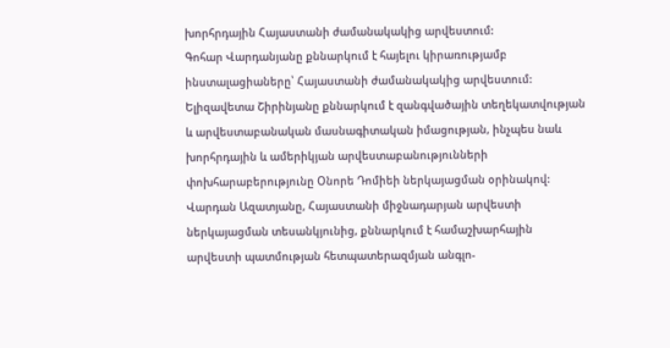խորհրդային Հայաստանի ժամանակակից արվեստում:
Գոհար Վարդանյանը քննարկում է հայելու կիրառությամբ ինստալացիաները՝ Հայաստանի ժամանակակից արվեստում:
Ելիզավետա Շիրինյանը քննարկում է զանգվածային տեղեկատվության և արվեստաբանական մասնագիտական իմացության, ինչպես նաև խորհրդային և ամերիկյան արվեստաբանությունների փոխհարաբերությունը Օնորե Դոմիեի ներկայացման օրինակով:
Վարդան Ազատյանը, Հայաստանի միջնադարյան արվեստի ներկայացման տեսանկյունից, քննարկում է համաշխարհային արվեստի պատմության հետպատերազմյան անգլո-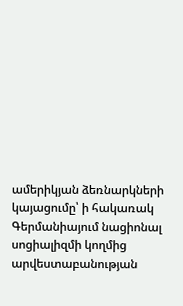ամերիկյան ձեռնարկների կայացումը՝ ի հակառակ Գերմանիայում նացիոնալ սոցիալիզմի կողմից արվեստաբանության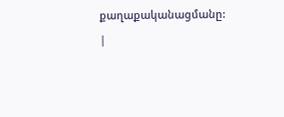քաղաքականացմանը:
|